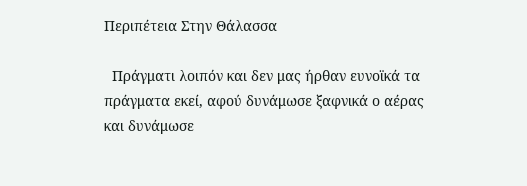Περιπέτεια Στην Θάλασσα

  Πράγματι λοιπόν και δεν μας ήρθαν ευνοϊκά τα πράγματα εκεί, αφού δυνάμωσε ξαφνικά ο αέρας και δυνάμωσε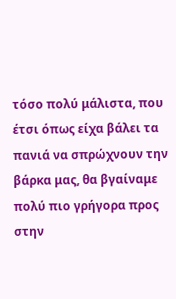τόσο πολύ μάλιστα, που έτσι όπως είχα βάλει τα πανιά να σπρώχνουν την βάρκα μας, θα βγαίναμε πολύ πιο γρήγορα προς στην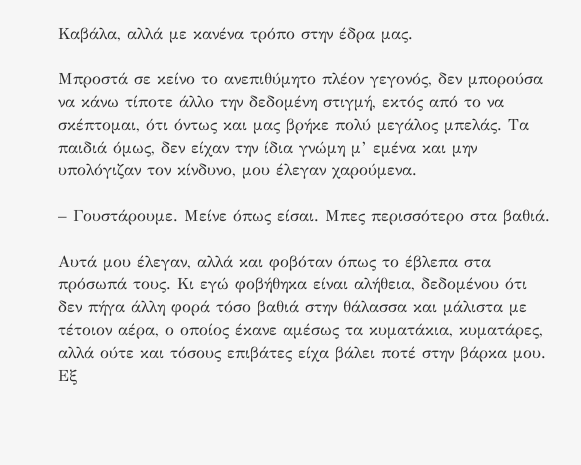Καβάλα, αλλά με κανένα τρόπο στην έδρα μας.

Μπροστά σε κείνο το ανεπιθύμητο πλέον γεγονός, δεν μπορούσα να κάνω τίποτε άλλο την δεδομένη στιγμή, εκτός από το να σκέπτομαι, ότι όντως και μας βρήκε πολύ μεγάλος μπελάς. Τα παιδιά όμως, δεν είχαν την ίδια γνώμη μ’ εμένα και μην υπολόγιζαν τον κίνδυνο, μου έλεγαν χαρούμενα.

– Γουστάρουμε. Μείνε όπως είσαι. Μπες περισσότερο στα βαθιά.

Αυτά μου έλεγαν, αλλά και φοβόταν όπως το έβλεπα στα πρόσωπά τους. Κι εγώ φοβήθηκα είναι αλήθεια, δεδομένου ότι δεν πήγα άλλη φορά τόσο βαθιά στην θάλασσα και μάλιστα με τέτοιον αέρα, ο οποίος έκανε αμέσως τα κυματάκια, κυματάρες, αλλά ούτε και τόσους επιβάτες είχα βάλει ποτέ στην βάρκα μου. Εξ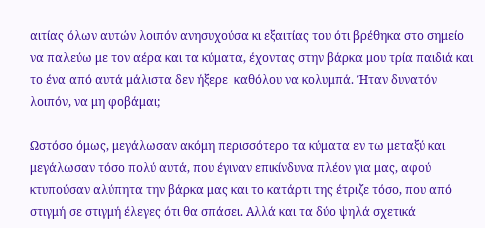αιτίας όλων αυτών λοιπόν ανησυχούσα κι εξαιτίας του ότι βρέθηκα στο σημείο να παλεύω με τον αέρα και τα κύματα, έχοντας στην βάρκα μου τρία παιδιά και το ένα από αυτά μάλιστα δεν ήξερε  καθόλου να κολυμπά. Ήταν δυνατόν λοιπόν, να μη φοβάμαι;

Ωστόσο όμως, μεγάλωσαν ακόμη περισσότερο τα κύματα εν τω μεταξύ και μεγάλωσαν τόσο πολύ αυτά, που έγιναν επικίνδυνα πλέον για μας, αφού κτυπούσαν αλύπητα την βάρκα μας και το κατάρτι της έτριζε τόσο, που από στιγμή σε στιγμή έλεγες ότι θα σπάσει. Αλλά και τα δύο ψηλά σχετικά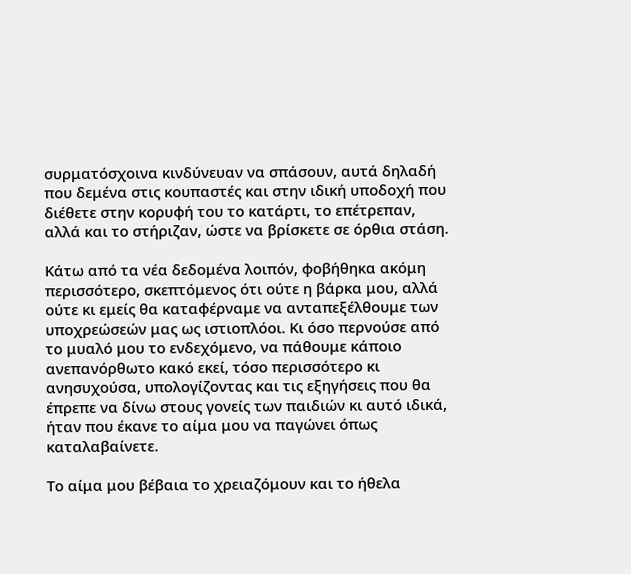συρματόσχοινα κινδύνευαν να σπάσουν, αυτά δηλαδή που δεμένα στις κουπαστές και στην ιδική υποδοχή που διέθετε στην κορυφή του το κατάρτι, το επέτρεπαν, αλλά και το στήριζαν, ώστε να βρίσκετε σε όρθια στάση.

Κάτω από τα νέα δεδομένα λοιπόν, φοβήθηκα ακόμη περισσότερο, σκεπτόμενος ότι ούτε η βάρκα μου, αλλά ούτε κι εμείς θα καταφέρναμε να ανταπεξέλθουμε των υποχρεώσεών μας ως ιστιοπλόοι. Κι όσο περνούσε από το μυαλό μου το ενδεχόμενο, να πάθουμε κάποιο ανεπανόρθωτο κακό εκεί, τόσο περισσότερο κι ανησυχούσα, υπολογίζοντας και τις εξηγήσεις που θα έπρεπε να δίνω στους γονείς των παιδιών κι αυτό ιδικά, ήταν που έκανε το αίμα μου να παγώνει όπως καταλαβαίνετε.

Το αίμα μου βέβαια το χρειαζόμουν και το ήθελα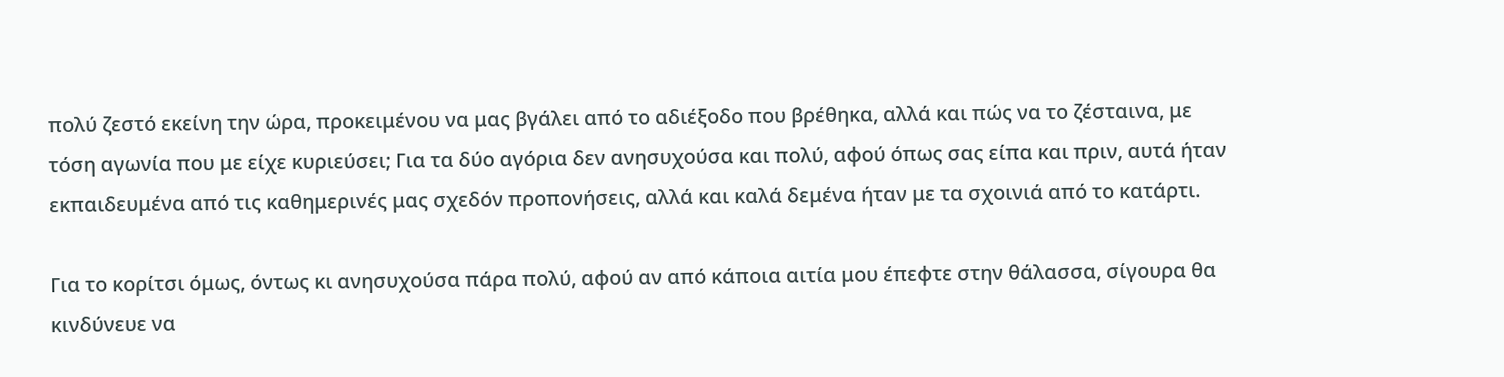πολύ ζεστό εκείνη την ώρα, προκειμένου να μας βγάλει από το αδιέξοδο που βρέθηκα, αλλά και πώς να το ζέσταινα, με τόση αγωνία που με είχε κυριεύσει; Για τα δύο αγόρια δεν ανησυχούσα και πολύ, αφού όπως σας είπα και πριν, αυτά ήταν εκπαιδευμένα από τις καθημερινές μας σχεδόν προπονήσεις, αλλά και καλά δεμένα ήταν με τα σχοινιά από το κατάρτι.

Για το κορίτσι όμως, όντως κι ανησυχούσα πάρα πολύ, αφού αν από κάποια αιτία μου έπεφτε στην θάλασσα, σίγουρα θα κινδύνευε να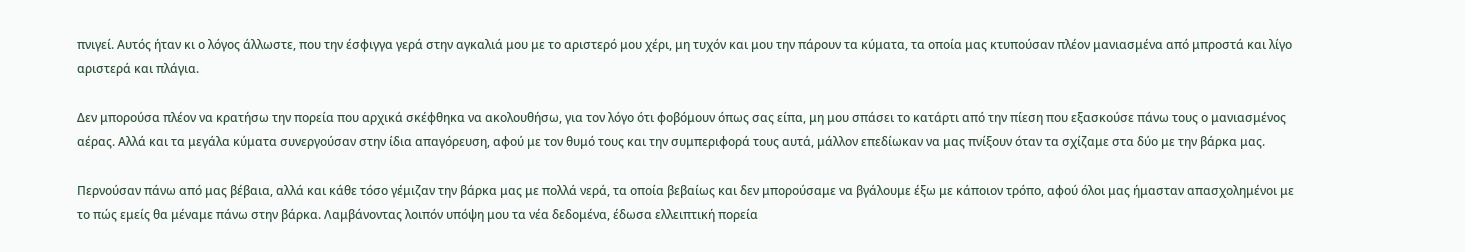πνιγεί. Αυτός ήταν κι ο λόγος άλλωστε, που την έσφιγγα γερά στην αγκαλιά μου με το αριστερό μου χέρι, μη τυχόν και μου την πάρουν τα κύματα, τα οποία μας κτυπούσαν πλέον μανιασμένα από μπροστά και λίγο αριστερά και πλάγια.

Δεν μπορούσα πλέον να κρατήσω την πορεία που αρχικά σκέφθηκα να ακολουθήσω, για τον λόγο ότι φοβόμουν όπως σας είπα, μη μου σπάσει το κατάρτι από την πίεση που εξασκούσε πάνω τους ο μανιασμένος αέρας. Αλλά και τα μεγάλα κύματα συνεργούσαν στην ίδια απαγόρευση, αφού με τον θυμό τους και την συμπεριφορά τους αυτά, μάλλον επεδίωκαν να μας πνίξουν όταν τα σχίζαμε στα δύο με την βάρκα μας.

Περνούσαν πάνω από μας βέβαια, αλλά και κάθε τόσο γέμιζαν την βάρκα μας με πολλά νερά, τα οποία βεβαίως και δεν μπορούσαμε να βγάλουμε έξω με κάποιον τρόπο, αφού όλοι μας ήμασταν απασχολημένοι με το πώς εμείς θα μέναμε πάνω στην βάρκα. Λαμβάνοντας λοιπόν υπόψη μου τα νέα δεδομένα, έδωσα ελλειπτική πορεία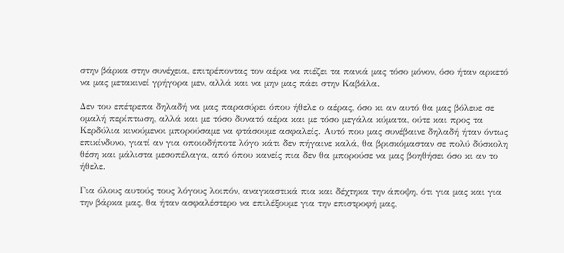στην βάρκα στην συνέχεια, επιτρέποντας τον αέρα να πιέζει τα πανιά μας τόσο μόνον, όσο ήταν αρκετό να μας μετακινεί γρήγορα μεν, αλλά και να μην μας πάει στην Καβάλα.

Δεν του επέτρεπα δηλαδή να μας παρασύρει όπου ήθελε ο αέρας, όσο κι αν αυτό θα μας βόλευε σε ομαλή περίπτωση, αλλά και με τόσο δυνατό αέρα και με τόσο μεγάλα κύματα, ούτε και προς τα Κερδύλια κινούμενοι μπορούσαμε να φτάσουμε ασφαλείς. Αυτό που μας συνέβαινε δηλαδή ήταν όντως επικίνδυνο, γιατί αν για οποιοδήποτε λόγο κάτι δεν πήγαινε καλά, θα βρισκόμασταν σε πολύ δύσκολη θέση και μάλιστα μεσοπέλαγα, από όπου κανείς πια δεν θα μπορούσε να μας βοηθήσει όσο κι αν το ήθελε.

Για όλους αυτούς τους λόγους λοιπόν, αναγκαστικά πια και δέχτηκα την άποψη, ότι για μας και για την βάρκα μας, θα ήταν ασφαλέστερο να επιλέξουμε για την επιστροφή μας,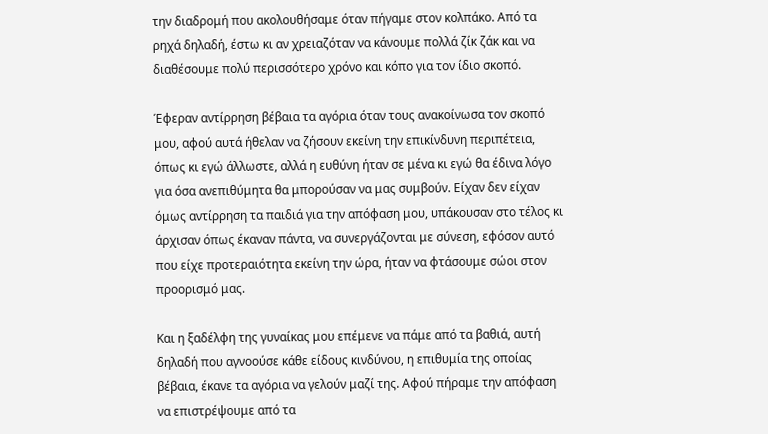την διαδρομή που ακολουθήσαμε όταν πήγαμε στον κολπάκο. Από τα ρηχά δηλαδή, έστω κι αν χρειαζόταν να κάνουμε πολλά ζίκ ζάκ και να διαθέσουμε πολύ περισσότερο χρόνο και κόπο για τον ίδιο σκοπό.

Έφεραν αντίρρηση βέβαια τα αγόρια όταν τους ανακοίνωσα τον σκοπό μου, αφού αυτά ήθελαν να ζήσουν εκείνη την επικίνδυνη περιπέτεια, όπως κι εγώ άλλωστε, αλλά η ευθύνη ήταν σε μένα κι εγώ θα έδινα λόγο για όσα ανεπιθύμητα θα μπορούσαν να μας συμβούν. Είχαν δεν είχαν όμως αντίρρηση τα παιδιά για την απόφαση μου, υπάκουσαν στο τέλος κι άρχισαν όπως έκαναν πάντα, να συνεργάζονται με σύνεση, εφόσον αυτό που είχε προτεραιότητα εκείνη την ώρα, ήταν να φτάσουμε σώοι στον προορισμό μας.

Και η ξαδέλφη της γυναίκας μου επέμενε να πάμε από τα βαθιά, αυτή δηλαδή που αγνοούσε κάθε είδους κινδύνου, η επιθυμία της οποίας βέβαια, έκανε τα αγόρια να γελούν μαζί της. Αφού πήραμε την απόφαση να επιστρέψουμε από τα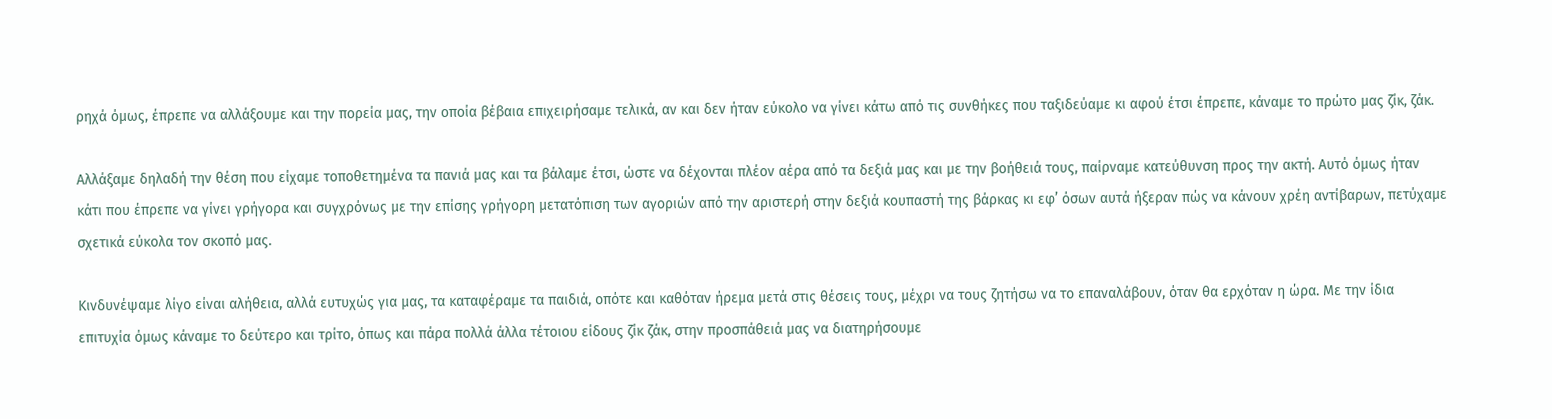ρηχά όμως, έπρεπε να αλλάξουμε και την πορεία μας, την οποία βέβαια επιχειρήσαμε τελικά, αν και δεν ήταν εύκολο να γίνει κάτω από τις συνθήκες που ταξιδεύαμε κι αφού έτσι έπρεπε, κάναμε το πρώτο μας ζίκ, ζάκ.

Αλλάξαμε δηλαδή την θέση που είχαμε τοποθετημένα τα πανιά μας και τα βάλαμε έτσι, ώστε να δέχονται πλέον αέρα από τα δεξιά μας και με την βοήθειά τους, παίρναμε κατεύθυνση προς την ακτή. Αυτό όμως ήταν κάτι που έπρεπε να γίνει γρήγορα και συγχρόνως με την επίσης γρήγορη μετατόπιση των αγοριών από την αριστερή στην δεξιά κουπαστή της βάρκας κι εφ’ όσων αυτά ήξεραν πώς να κάνουν χρέη αντίβαρων, πετύχαμε σχετικά εύκολα τον σκοπό μας.

Κινδυνέψαμε λίγο είναι αλήθεια, αλλά ευτυχώς για μας, τα καταφέραμε τα παιδιά, οπότε και καθόταν ήρεμα μετά στις θέσεις τους, μέχρι να τους ζητήσω να το επαναλάβουν, όταν θα ερχόταν η ώρα. Με την ίδια επιτυχία όμως κάναμε το δεύτερο και τρίτο, όπως και πάρα πολλά άλλα τέτοιου είδους ζίκ ζάκ, στην προσπάθειά μας να διατηρήσουμε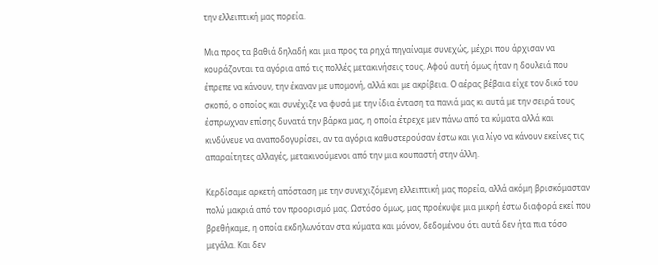την ελλειπτική μας πορεία.

Μια προς τα βαθιά δηλαδή και μια προς τα ρηχά πηγαίναμε συνεχώς, μέχρι που άρχισαν να κουράζονται τα αγόρια από τις πολλές μετακινήσεις τους. Αφού αυτή όμως ήταν η δουλειά που έπρεπε να κάνουν, την έκαναν με υπομονή, αλλά και με ακρίβεια. Ο αέρας βέβαια είχε τον δικό του σκοπό, ο οποίος και συνέχιζε να φυσά με την ίδια ένταση τα πανιά μας κι αυτά με την σειρά τους έσπρωχναν επίσης δυνατά την βάρκα μας, η οποία έτρεχε μεν πάνω από τα κύματα αλλά και κινδύνευε να αναποδογυρίσει, αν τα αγόρια καθυστερούσαν έστω και για λίγο να κάνουν εκείνες τις απαραίτητες αλλαγές, μετακινούμενοι από την μια κουπαστή στην άλλη.

Κερδίσαμε αρκετή απόσταση με την συνεχιζόμενη ελλειπτική μας πορεία, αλλά ακόμη βρισκόμασταν πολύ μακριά από τον προορισμό μας. Ωστόσο όμως, μας προέκυψε μια μικρή έστω διαφορά εκεί που βρεθήκαμε, η οποία εκδηλωνόταν στα κύματα και μόνον, δεδομένου ότι αυτά δεν ήτα πια τόσο μεγάλα. Και δεν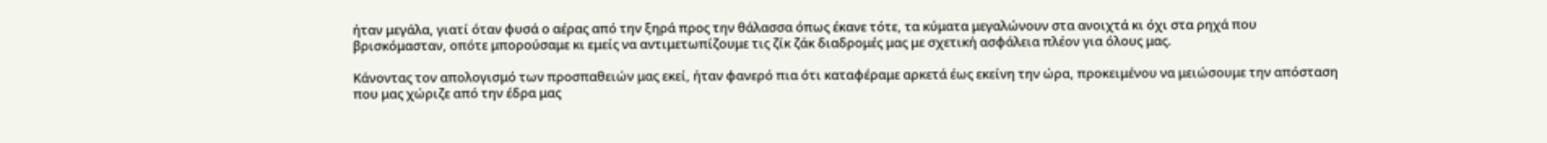ήταν μεγάλα, γιατί όταν φυσά ο αέρας από την ξηρά προς την θάλασσα όπως έκανε τότε, τα κύματα μεγαλώνουν στα ανοιχτά κι όχι στα ρηχά που βρισκόμασταν, οπότε μπορούσαμε κι εμείς να αντιμετωπίζουμε τις ζίκ ζάκ διαδρομές μας με σχετική ασφάλεια πλέον για όλους μας.

Κάνοντας τον απολογισμό των προσπαθειών μας εκεί, ήταν φανερό πια ότι καταφέραμε αρκετά έως εκείνη την ώρα, προκειμένου να μειώσουμε την απόσταση που μας χώριζε από την έδρα μας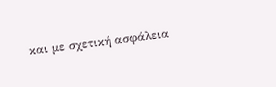και με σχετική ασφάλεια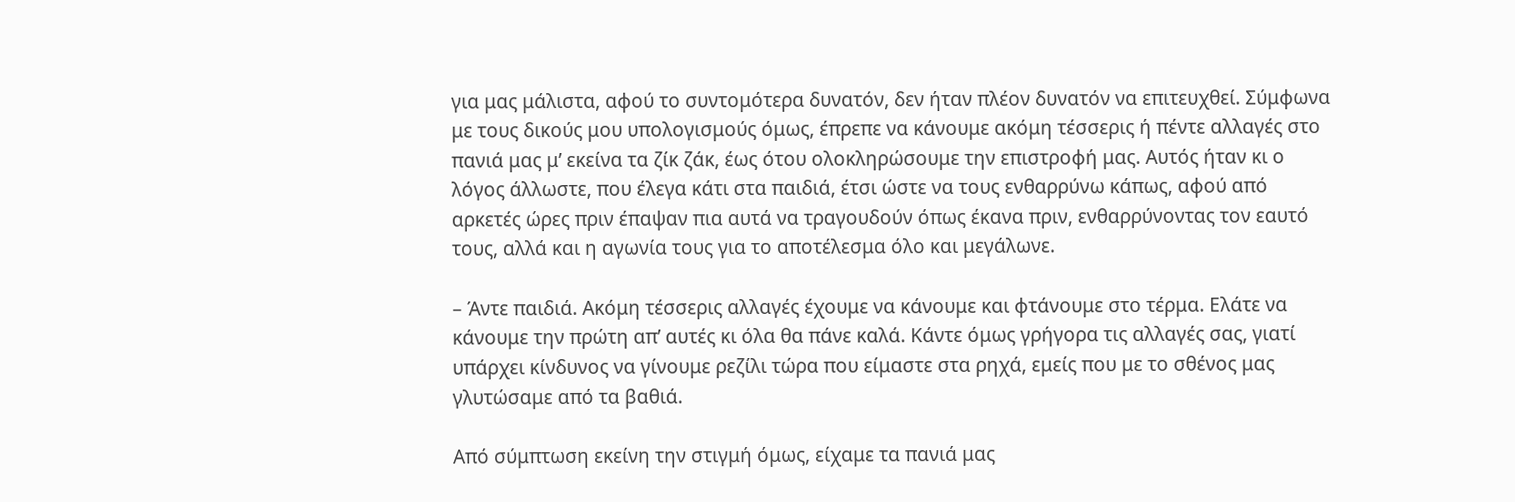για μας μάλιστα, αφού το συντομότερα δυνατόν, δεν ήταν πλέον δυνατόν να επιτευχθεί. Σύμφωνα με τους δικούς μου υπολογισμούς όμως, έπρεπε να κάνουμε ακόμη τέσσερις ή πέντε αλλαγές στο πανιά μας μ’ εκείνα τα ζίκ ζάκ, έως ότου ολοκληρώσουμε την επιστροφή μας. Αυτός ήταν κι ο λόγος άλλωστε, που έλεγα κάτι στα παιδιά, έτσι ώστε να τους ενθαρρύνω κάπως, αφού από αρκετές ώρες πριν έπαψαν πια αυτά να τραγουδούν όπως έκανα πριν, ενθαρρύνοντας τον εαυτό τους, αλλά και η αγωνία τους για το αποτέλεσμα όλο και μεγάλωνε.

– Άντε παιδιά. Ακόμη τέσσερις αλλαγές έχουμε να κάνουμε και φτάνουμε στο τέρμα. Ελάτε να κάνουμε την πρώτη απ’ αυτές κι όλα θα πάνε καλά. Κάντε όμως γρήγορα τις αλλαγές σας, γιατί υπάρχει κίνδυνος να γίνουμε ρεζίλι τώρα που είμαστε στα ρηχά, εμείς που με το σθένος μας γλυτώσαμε από τα βαθιά.

Από σύμπτωση εκείνη την στιγμή όμως, είχαμε τα πανιά μας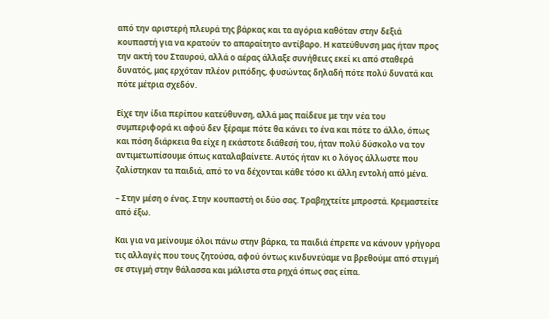από την αριστερή πλευρά της βάρκας και τα αγόρια καθόταν στην δεξιά κουπαστή για να κρατούν το απαραίτητο αντίβαρο. Η κατεύθυνση μας ήταν προς την ακτή του Σταυρού, αλλά ο αέρας άλλαξε συνήθειες εκεί κι από σταθερά δυνατός, μας ερχόταν πλέον ριπόδης, φυσώντας δηλαδή πότε πολύ δυνατά και πότε μέτρια σχεδόν.

Είχε την ίδια περίπου κατεύθυνση, αλλά μας παίδευε με την νέα του συμπεριφορά κι αφού δεν ξέραμε πότε θα κάνει το ένα και πότε το άλλο, όπως και πόση διάρκεια θα είχε η εκάστοτε διάθεσή του, ήταν πολύ δύσκολο να τον αντιμετωπίσουμε όπως καταλαβαίνετε. Αυτός ήταν κι ο λόγος άλλωστε που ζαλίστηκαν τα παιδιά, από το να δέχονται κάθε τόσο κι άλλη εντολή από μένα.

– Στην μέση ο ένας. Στην κουπαστή οι δύο σας. Τραβηχτείτε μπροστά. Κρεμαστείτε από έξω.

Και για να μείνουμε όλοι πάνω στην βάρκα, τα παιδιά έπρεπε να κάνουν γρήγορα τις αλλαγές που τους ζητούσα, αφού όντως κινδυνεύαμε να βρεθούμε από στιγμή σε στιγμή στην θάλασσα και μάλιστα στα ρηχά όπως σας είπα.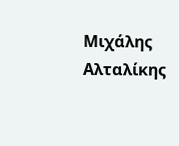Μιχάλης Αλταλίκης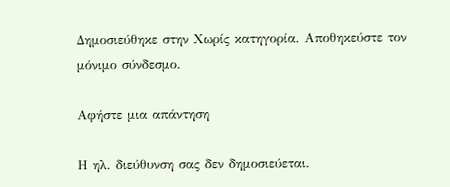Δημοσιεύθηκε στην Χωρίς κατηγορία. Αποθηκεύστε τον μόνιμο σύνδεσμο.

Αφήστε μια απάντηση

Η ηλ. διεύθυνση σας δεν δημοσιεύεται.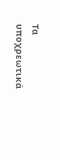Τα υποχρεωτικά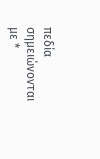πεδία σημειώνονται με *